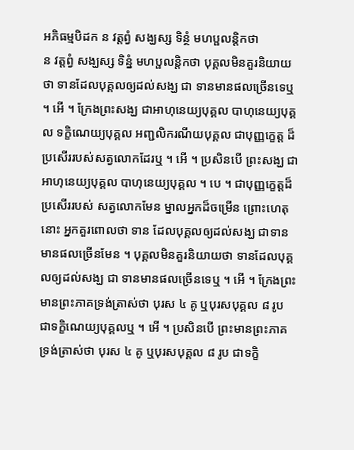អភិធម្មបិដក ន វត្តព្វំ សង្ឃស្ស ទិន្ថំ មហប្ផលន្តិកថា
ន វត្តព្វំ សង្ឃស្ស ទិន្នំ មហប្ផលន្តិកថា បុគ្គលមិនគួរនិយាយថា ទានដែលបុគ្គលឲ្យដល់សង្ឃ ជា ទានមានផលច្រើនទេឬ ។ អើ ។ ក្រែងព្រះសង្ឃ ជាអាហុនេយ្យបុគ្គល បាហុនេយ្យបុគ្គល ទក្ខិណេយ្យបុគ្គល អញ្ជលិករណីយបុគ្គល ជាបុញ្ញក្ខេត្ត ដ៏ប្រសើររបស់សត្វលោកដែរឬ ។ អើ ។ ប្រសិនបើ ព្រះសង្ឃ ជា អាហុនេយ្យបុគ្គល បាហុនេយ្យបុគ្គល ។ បេ ។ ជាបុញ្ញក្ខេត្តដ៏ប្រសើររបស់ សត្វលោកមែន ម្នាលអ្នកដ៏ចម្រើន ព្រោះហេតុនោះ អ្នកគួរពោលថា ទាន ដែលបុគ្គលឲ្យដល់សង្ឃ ជាទានមានផលច្រើនមែន ។ បុគ្គលមិនគួរនិយាយថា ទានដែលបុគ្គលឲ្យដល់សង្ឃ ជា ទានមានផលច្រើនទេឬ ។ អើ ។ ក្រែងព្រះមានព្រះភាគទ្រង់ត្រាស់ថា បុរស ៤ គូ ឬបុរសបុគ្គល ៨ រូប ជាទក្ខិណេយ្យបុគ្គលឬ ។ អើ ។ ប្រសិនបើ ព្រះមានព្រះភាគទ្រង់ត្រាស់ថា បុរស ៤ គូ ឬបុរសបុគ្គល ៨ រូប ជាទក្ខិ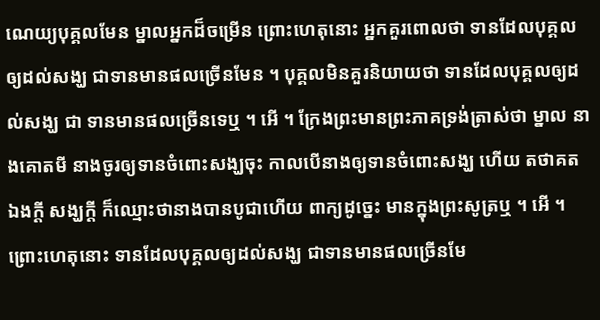ណេយ្យបុគ្គលមែន ម្នាលអ្នកដ៏ចម្រើន ព្រោះហេតុនោះ អ្នកគួរពោលថា ទានដែលបុគ្គលឲ្យដល់សង្ឃ ជាទានមានផលច្រើនមែន ។ បុគ្គលមិនគួរនិយាយថា ទានដែលបុគ្គលឲ្យដល់សង្ឃ ជា ទានមានផលច្រើនទេឬ ។ អើ ។ ក្រែងព្រះមានព្រះភាគទ្រង់ត្រាស់ថា ម្នាល នាងគោតមី នាងចូរឲ្យទានចំពោះសង្ឃចុះ កាលបើនាងឲ្យទានចំពោះសង្ឃ ហើយ តថាគតឯងក្តី សង្ឃក្តី ក៏ឈ្មោះថានាងបានបូជាហើយ ពាក្យដូច្នេះ មានក្នុងព្រះសូត្រឬ ។ អើ ។ ព្រោះហេតុនោះ ទានដែលបុគ្គលឲ្យដល់សង្ឃ ជាទានមានផលច្រើនមែ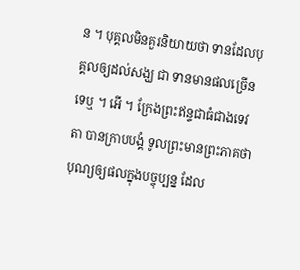ន ។ បុគ្គលមិនគួរនិយាយថា ទានដែលបុគ្គលឲ្យដល់សង្ឃ ជា ទានមានផលច្រើនទេឬ ។ អើ ។ ក្រែងព្រះឥន្ទជាធំជាងទេវតា បានក្រាបបង្គំ ទូលព្រះមានព្រះភាគថា បុណ្យឲ្យផលក្នុងបច្ចុប្បន្ន ដែល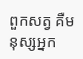ពួកសត្វ គឺមនុស្សអ្នក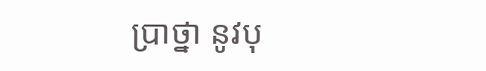ប្រាថ្នា នូវបុ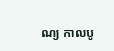ណ្យ កាលបូ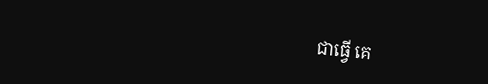ជាធ្វើ គេ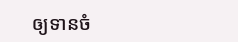ឲ្យទានចំ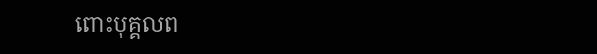ពោះបុគ្គលព